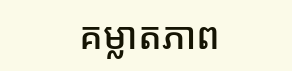គម្លាតភាព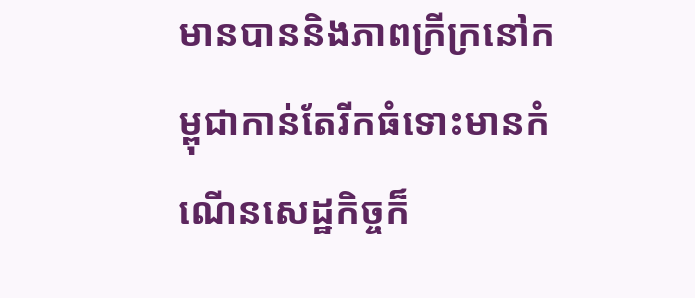មានបាននិងភាពក្រីក្រនៅកម្ពុជាកាន់តែរីកធំទោះមានកំណើនសេដ្ឋកិច្ចក៏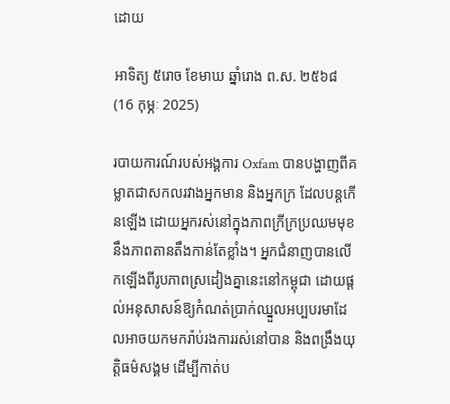ដោយ

អាទិត្យ ៥រោច ខែមាឃ ឆ្នាំរោង ព.ស. ២៥៦៨ (16 កុម្ភៈ 2025)

របាយការណ៍របស់អង្គការ Oxfam បានបង្ហាញពីគម្លាតជាសកលរវាងអ្នកមាន និងអ្នកក្រ ដែលបន្តកើនឡើង ដោយអ្នករស់នៅក្នុងភាពក្រីក្រប្រឈមមុខនឹងភាពតានតឹងកាន់តែខ្លាំង។ អ្នកជំនាញបានលើកឡើងពីរូបភាពស្រដៀងគ្នានេះនៅកម្ពុជា ដោយផ្តល់អនុសាសន៍ឱ្យកំណត់ប្រាក់ឈ្នួលអប្បបរមាដែលអាចយកមករ៉ាប់រងការរស់នៅបាន និងពង្រឹងយុត្តិធម៌សង្គម ដើម្បីកាត់ប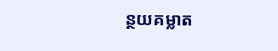ន្ថយគម្លាត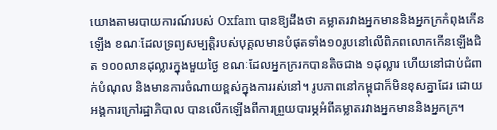យោងតាមរបាយការណ៍របស់ Oxfam បានឱ្យដឹងថា គម្លាតរវាងអ្នកមាននិងអ្នកក្រកំពុងកើនឡើង ខណៈដែលទ្រព្យសម្បត្តិរបស់បុគ្គលមានបំផុតទាំង១០រូបនៅលើពិភពលោកកើនឡើងជិត ១០០លានដុល្លារក្នុងមួយថ្ងៃ ខណៈដែលអ្នកក្ររកបានតិចជាង ១ដុល្លារ ហើយនៅជាប់ជំពាក់បំណុល និងមានការចំណាយខ្ពស់ក្នុងការរស់នៅ។ រូបភាពនៅកម្ពុជាក៏មិនខុសគ្នាដែរ ដោយអង្គការក្រៅរដ្ឋាភិបាល បានលើកឡើងពីការព្រួយបារម្ភអំពីគម្លាតរវាងអ្នកមាននិងអ្នកក្រ។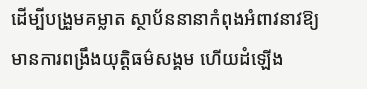ដើម្បីបង្រួមគម្លាត ស្ថាប័ននានាកំពុងអំពាវនាវឱ្យមានការពង្រឹងយុត្តិធម៌សង្គម ហើយដំឡើង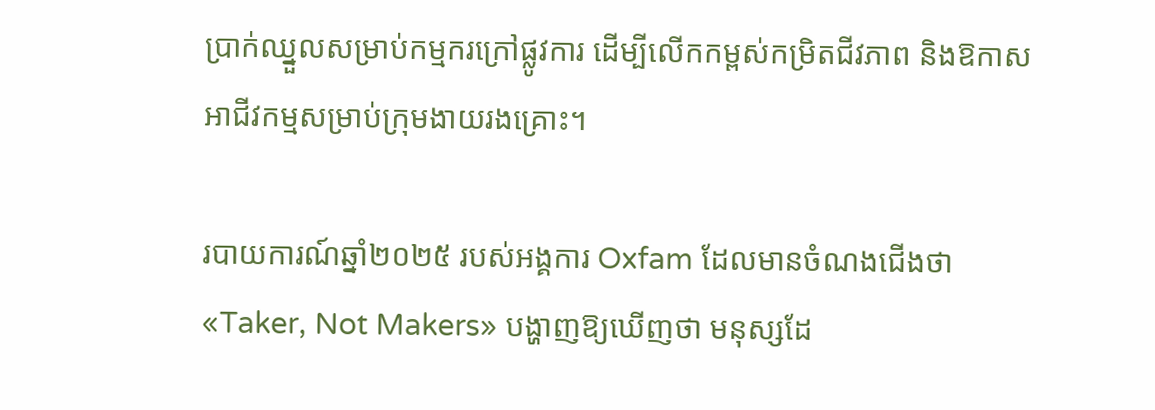ប្រាក់ឈ្នួលសម្រាប់កម្មករក្រៅផ្លូវការ ដើម្បីលើកកម្ពស់កម្រិតជីវភាព និងឱកាសអាជីវកម្មសម្រាប់ក្រុមងាយរងគ្រោះ។

របាយការណ៍ឆ្នាំ២០២៥ របស់អង្គការ Oxfam ដែលមានចំណងជើងថា «Taker, Not Makers» បង្ហាញឱ្យឃើញថា មនុស្សដែ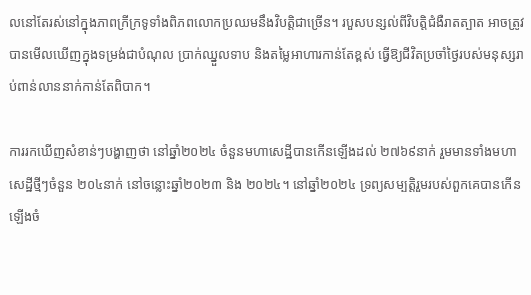លនៅតែរស់នៅក្នុងភាពក្រីក្រទូទាំងពិភពលោកប្រឈមនឹងវិបត្តិជាច្រើន។ របួសបន្សល់ពីវិបត្តិជំងឺរាតត្បាត អាចត្រូវបានមើលឃើញក្នុងទម្រង់ជាបំណុល ប្រាក់ឈ្នួលទាប និងតម្លៃអាហារកាន់តែខ្ពស់ ធ្វើឱ្យជីវិតប្រចាំថ្ងៃរបស់មនុស្សរាប់ពាន់លាននាក់កាន់តែពិបាក។

ការរកឃើញសំខាន់ៗបង្ហាញថា នៅឆ្នាំ២០២៤ ចំនួនមហាសេដ្ឋីបានកើនឡើងដល់ ២៧៦៩នាក់ រួមមានទាំងមហាសេដ្ឋីថ្មីៗចំនួន ២០៤នាក់ នៅចន្លោះឆ្នាំ២០២៣ និង ២០២៤។ នៅឆ្នាំ២០២៤ ទ្រព្យសម្បត្តិរួមរបស់ពួកគេបានកើនឡើងចំ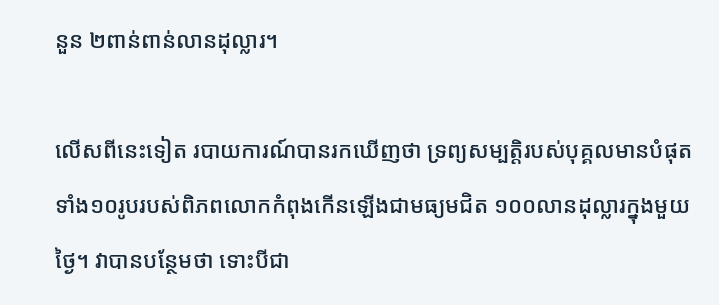នួន ២ពាន់ពាន់លានដុល្លារ។

លើសពីនេះទៀត របាយការណ៍បានរកឃើញថា ទ្រព្យសម្បត្តិរបស់បុគ្គលមានបំផុតទាំង១០រូបរបស់ពិភពលោកកំពុងកើនឡើងជាមធ្យមជិត ១០០លានដុល្លារក្នុងមួយថ្ងៃ។ វាបានបន្ថែមថា ទោះបីជា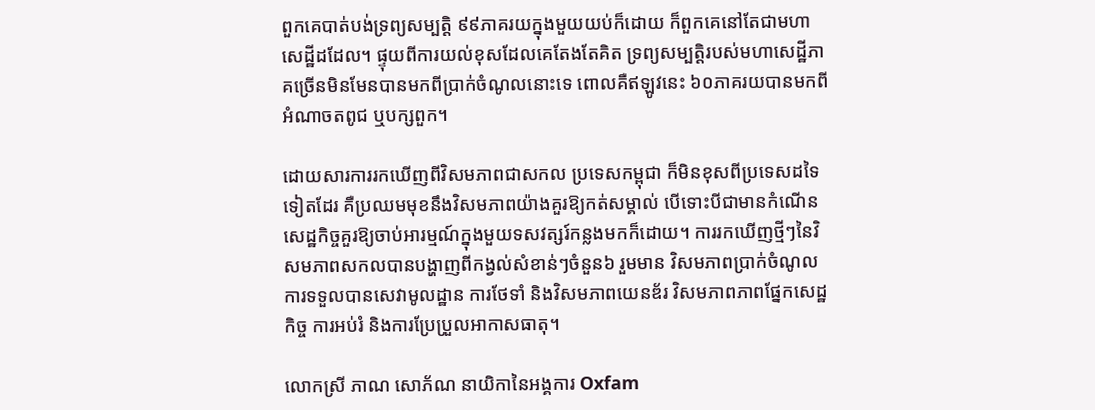ពួកគេបាត់បង់ទ្រព្យសម្បត្តិ ៩៩ភាគរយក្នុងមួយយប់ក៏ដោយ ក៏ពួកគេនៅតែជាមហាសេដ្ឋីដដែល។ ផ្ទុយពីការយល់ខុសដែលគេតែងតែគិត ទ្រព្យសម្បត្តិរបស់មហាសេដ្ឋីភាគច្រើនមិនមែនបានមកពីប្រាក់ចំណូលនោះទេ ពោលគឺឥឡូវនេះ ៦០ភាគរយបានមកពីអំណាចតពូជ ឬបក្សពួក។

ដោយសារការរកឃើញពីវិសមភាពជាសកល ប្រទេសកម្ពុជា ក៏មិនខុសពីប្រទេសដទៃទៀតដែរ គឺប្រឈមមុខនឹងវិសមភាពយ៉ាងគួរឱ្យកត់សម្គាល់ បើទោះបីជាមានកំណើនសេដ្ឋកិច្ចគួរឱ្យចាប់អារម្មណ៍ក្នុងមួយទសវត្សរ៍កន្លងមកក៏ដោយ។ ការរកឃើញថ្មីៗនៃវិសមភាពសកលបានបង្ហាញពីកង្វល់សំខាន់ៗចំនួន៦ រួមមាន វិសមភាពប្រាក់ចំណូល ការទទួលបានសេវាមូលដ្ឋាន ការថែទាំ និងវិសមភាពយេនឌ័រ វិសមភាពភាពផ្នែកសេដ្ឋកិច្ច ការអប់រំ និងការប្រែប្រួលអាកាសធាតុ។

លោកស្រី ភាណ សោភ័ណ នាយិកានៃអង្គការ Oxfam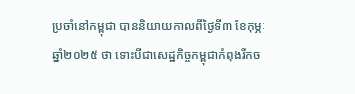ប្រចាំនៅកម្ពុជា បាននិយាយកាលពីថ្ងៃទី៣ ខែកុម្ភៈ ឆ្នាំ២០២៥ ថា ទោះបីជាសេដ្ឋកិច្ចកម្ពុជាកំពុងរីកច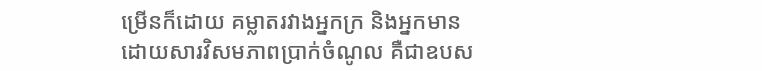ម្រើនក៏ដោយ គម្លាតរវាងអ្នកក្រ និងអ្នកមានដោយសារវិសមភាពប្រាក់ចំណូល គឺជាឧបស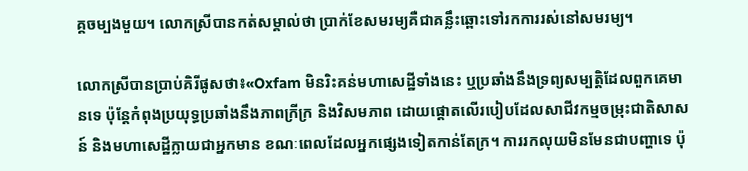គ្គចម្បងមួយ។ លោកស្រីបានកត់សម្គាល់ថា ប្រាក់ខែសមរម្យគឺជាគន្លឹះឆ្ពោះទៅរកការរស់នៅសមរម្យ។

លោកស្រីបានប្រាប់គិរីផូសថា៖«Oxfam មិនរិះគន់មហាសេដ្ឋីទាំងនេះ ឬប្រឆាំងនឹងទ្រព្យសម្បត្តិដែលពួកគេមានទេ ប៉ុន្តែកំពុងប្រយុទ្ធប្រឆាំងនឹងភាពក្រីក្រ និងវិសមភាព ដោយផ្តោតលើរបៀបដែលសាជីវកម្មចម្រុះជាតិសាសន៍ និងមហាសេដ្ឋីក្លាយជាអ្នកមាន ខណៈពេលដែលអ្នកផ្សេងទៀតកាន់តែក្រ។ ការរកលុយមិនមែនជាបញ្ហាទេ ប៉ុ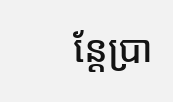ន្តែប្រា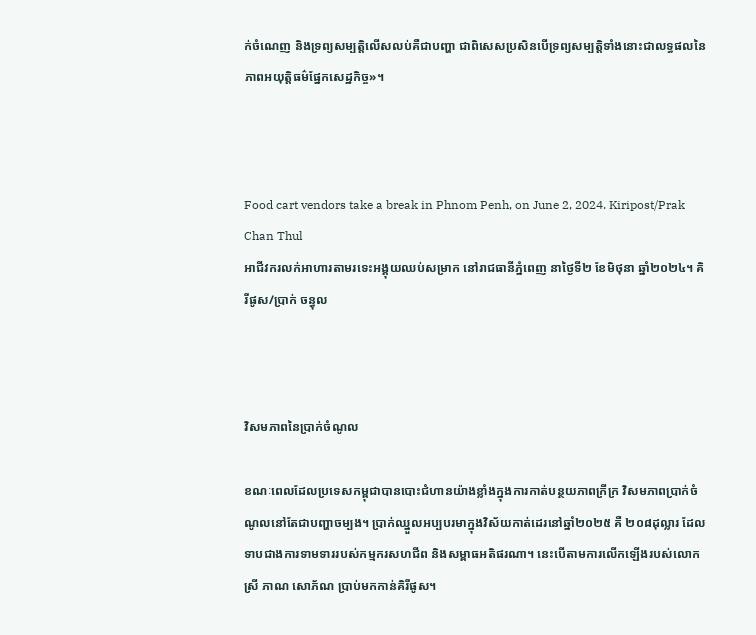ក់ចំណេញ និងទ្រព្យសម្បត្តិលើសលប់គឺជាបញ្ហា ជាពិសេសប្រសិនបើទ្រព្យសម្បត្តិទាំងនោះជាលទ្ធផលនៃភាពអយុត្តិធម៌ផ្នែកសេដ្ឋកិច្ច»។



Food cart vendors take a break in Phnom Penh, on June 2, 2024. Kiripost/Prak Chan Thul
អាជីវករលក់អាហារតាមរទេះអង្គុយឈប់សម្រាក នៅរាជធានីភ្នំពេញ នាថ្ងៃទី២ ខែមិថុនា ឆ្នាំ២០២៤។ គិរីផូស/ប្រាក់ ចន្ធុល



វិសមភាពនៃប្រាក់ចំណូល

ខណៈពេលដែលប្រទេសកម្ពុជាបានបោះជំហានយ៉ាងខ្លាំងក្នុងការកាត់បន្ថយភាពក្រីក្រ វិសមភាពប្រាក់ចំណូលនៅតែជាបញ្ហាចម្បង។ ប្រាក់ឈ្នួលអប្បបរមាក្នុងវិស័យកាត់ដេរនៅឆ្នាំ២០២៥ គឺ ២០៨ដុល្លារ ដែលទាបជាងការទាមទាររបស់កម្មករសហជីព និងសម្ពាធអតិផរណា។ នេះបើតាមការលើកឡើងរបស់លោកស្រី ភាណ សោភ័ណ ប្រាប់មកកាន់គិរីផូស។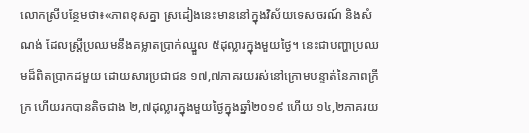លោកស្រីបន្ថែមថា៖«ភាពខុសគ្នា ស្រដៀងនេះមាននៅក្នុងវិស័យទេសចរណ៍ និងសំណង់ ដែលស្ត្រីប្រឈមនឹងគម្លាតប្រាក់ឈ្នួល ៥ដុល្លារក្នុងមួយថ្ងៃ។ នេះជាបញ្ហាប្រឈមដ៏ពិតប្រាកដមួយ ដោយសារប្រជាជន ១៧,៧ភាគរយរស់នៅក្រោមបន្ទាត់នៃភាពក្រីក្រ ហើយរកបានតិចជាង ២,៧ដុល្លារក្នុងមួយថ្ងៃក្នុងឆ្នាំ២០១៩ ហើយ ១៤,២ភាគរយ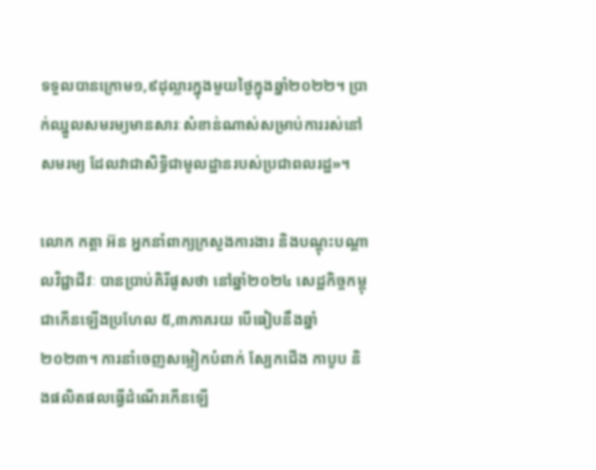ទទួលបានក្រោម១,៩ដុល្លារក្នុងមួយថ្ងៃក្នុងឆ្នាំ២០២២។ ប្រាក់ឈ្នួលសមរម្យមានសារៈសំខាន់ណាស់សម្រាប់ការរស់នៅសមរម្យ ដែលវាជាសិទ្ធិជាមូលដ្ឋានរបស់ប្រជាពលរដ្ឋ»។

លោក កត្តា អ៊ន អ្នកនាំពាក្យក្រសួងការងារ និងបណ្តុះបណ្តាលវិជ្ជាជីវៈ បានប្រាប់គិរីផូសថា នៅឆ្នាំ២០២៤ សេដ្ឋកិច្ចកម្ពុជាកើនឡើងប្រហែល ៥,៣ភាគរយ បើធៀបនឹងឆ្នាំ២០២៣។ ការនាំចេញសម្លៀកបំពាក់ ស្បែកជើង កាបូប និងផលិតផលធ្វើដំណើរកើនឡើ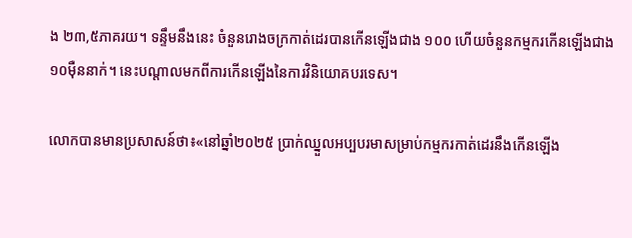ង ២៣,៥ភាគរយ។ ទន្ទឹមនឹងនេះ ចំនួនរោងចក្រកាត់ដេរបានកើនឡើងជាង ១០០ ហើយចំនួនកម្មករកើនឡើងជាង ១០ម៉ឺននាក់។ នេះបណ្តាលមកពីការកើនឡើងនៃការវិនិយោគបរទេស។

លោកបានមានប្រសាសន៍ថា៖«នៅឆ្នាំ២០២៥ ប្រាក់ឈ្នួលអប្បបរមាសម្រាប់កម្មករកាត់ដេរនឹងកើនឡើង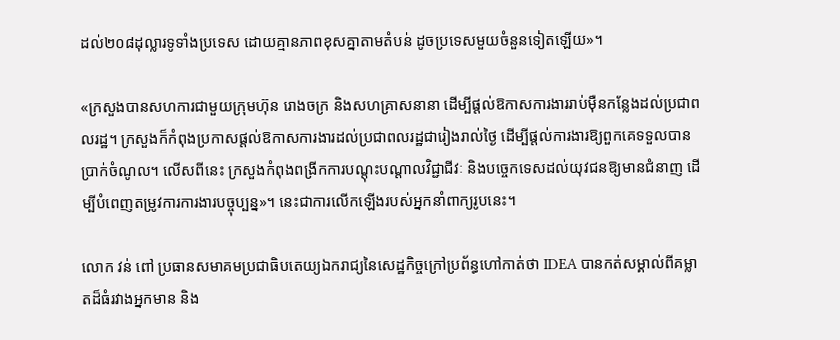ដល់២០៨ដុល្លារទូទាំងប្រទេស ដោយគ្មានភាពខុសគ្នាតាមតំបន់ ដូចប្រទេសមួយចំនួនទៀតឡើយ»។

«ក្រសួងបានសហការជាមួយក្រុមហ៊ុន រោងចក្រ និងសហគ្រាសនានា ដើម្បីផ្តល់ឱកាសការងាររាប់ម៉ឺនកន្លែងដល់ប្រជាពលរដ្ឋ។ ក្រសួងក៏កំពុងប្រកាសផ្តល់ឱកាសការងារដល់ប្រជាពលរដ្ឋជារៀងរាល់ថ្ងៃ ដើម្បីផ្តល់ការងារឱ្យពួកគេទទួលបានប្រាក់ចំណូល។ លើសពីនេះ ក្រសួងកំពុងពង្រីកការបណ្ដុះបណ្ដាលវិជ្ជាជីវៈ និងបច្ចេកទេសដល់យុវជនឱ្យមានជំនាញ ដើម្បីបំពេញតម្រូវការការងារបច្ចុប្បន្ន»។ នេះជាការលើកឡើងរបស់អ្នកនាំពាក្យរូបនេះ។

លោក វន់ ពៅ ប្រធានសមាគមប្រជាធិបតេយ្យឯករាជ្យនៃសេដ្ឋកិច្ចក្រៅប្រព័ន្ធហៅកាត់ថា IDEA បានកត់សម្គាល់ពីគម្លាតដ៏ធំរវាងអ្នកមាន និង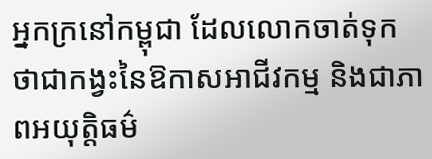អ្នកក្រនៅកម្ពុជា ដែលលោកចាត់ទុកថាជាកង្វះនៃឱកាសអាជីវកម្ម និងជាភាពអយុត្តិធម៌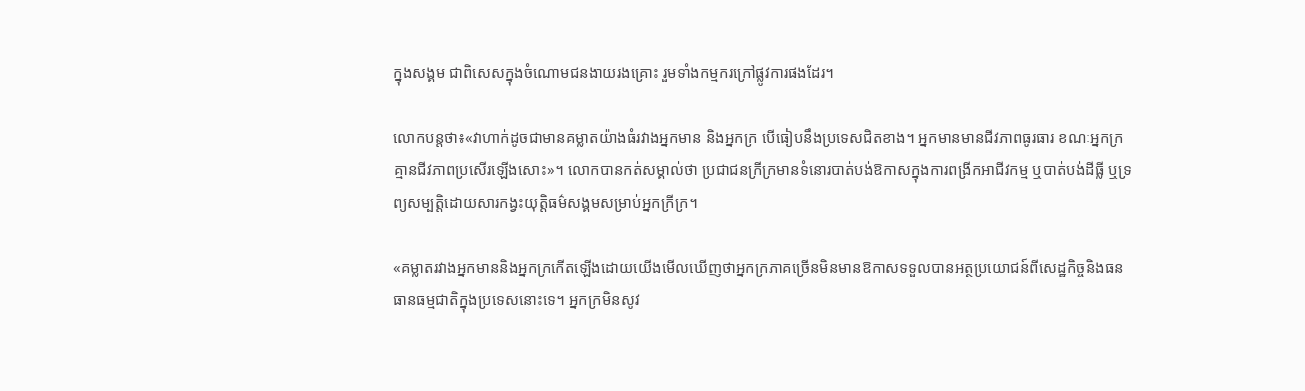ក្នុងសង្គម ជាពិសេសក្នុងចំណោមជនងាយរងគ្រោះ រួមទាំងកម្មករក្រៅផ្លូវការផងដែរ។

លោកបន្តថា៖«វាហាក់ដូចជាមានគម្លាតយ៉ាងធំរវាងអ្នកមាន និងអ្នកក្រ បើធៀបនឹងប្រទេសជិតខាង។ អ្នកមានមានជីវភាពធូរធារ ខណៈអ្នកក្រគ្មានជីវភាពប្រសើរឡើងសោះ»។ លោកបានកត់សម្គាល់ថា ប្រជាជនក្រីក្រមានទំនោរបាត់បង់ឱកាសក្នុងការពង្រីកអាជីវកម្ម ឬបាត់បង់ដីធ្លី ឬទ្រព្យសម្បត្តិដោយសារកង្វះយុត្តិធម៌សង្គមសម្រាប់អ្នកក្រីក្រ។

«គម្លាតរវាងអ្នកមាននិងអ្នកក្រកើតឡើងដោយយើងមើលឃើញថាអ្នកក្រភាគច្រើនមិនមានឱកាសទទួលបានអត្ថប្រយោជន៍ពីសេដ្ឋកិច្ចនិងធនធានធម្មជាតិក្នុងប្រទេសនោះទេ។ អ្នកក្រមិនសូវ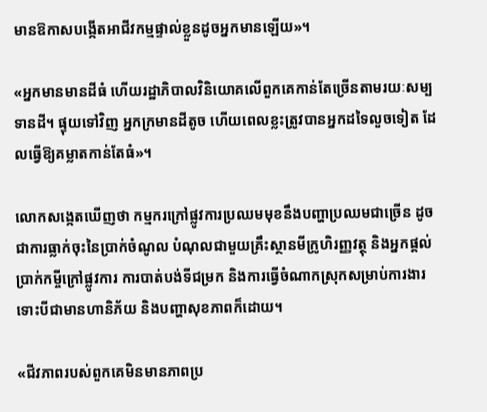មានឱកាសបង្កើតអាជីវកម្មផ្ទាល់ខ្លួនដូចអ្នកមានឡើយ»។

«អ្នកមានមានដីធំ ហើយរដ្ឋាភិបាលវិនិយោគលើពួកគេកាន់តែច្រើនតាមរយៈសម្បទានដី។ ផ្ទុយទៅវិញ អ្នកក្រមានដីតូច ហើយពេលខ្លះត្រូវបានអ្នកដទៃលួចទៀត ដែលធ្វើឱ្យគម្លាតកាន់តែធំ»។

លោកសង្កេតឃើញថា កម្មករក្រៅផ្លូវការប្រឈមមុខនឹងបញ្ហាប្រឈមជាច្រើន ដូចជាការធ្លាក់ចុះនៃប្រាក់ចំណូល បំណុលជាមួយគ្រឹះស្ថានមីក្រូហិរញ្ញវត្ថុ និងអ្នកផ្តល់ប្រាក់កម្ចីក្រៅផ្លូវការ ការបាត់បង់ទីជម្រក និងការធ្វើចំណាកស្រុកសម្រាប់ការងារ ទោះបីជាមានហានិភ័យ និងបញ្ហាសុខភាពក៏ដោយ។

«ជីវភាពរបស់ពួកគេមិនមានភាពប្រ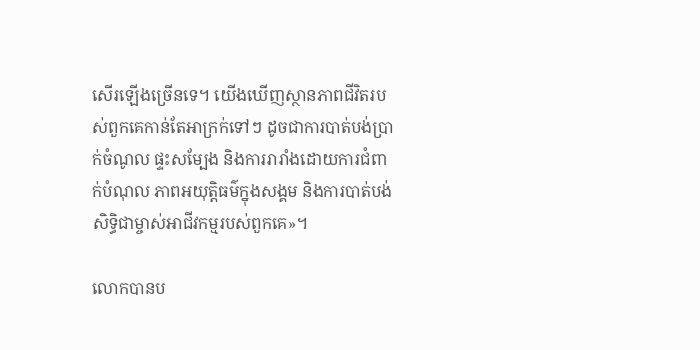សើរឡើងច្រើនទេ។ យើងឃើញស្ថានភាពជីវិតរបស់ពួកគេកាន់តែអាក្រក់ទៅៗ ដូចជាការបាត់បង់ប្រាក់ចំណូល ផ្ទះសម្បែង និងការរារាំងដោយការជំពាក់បំណុល ភាពអយុត្តិធម៌ក្នុងសង្គម និងការបាត់បង់សិទ្ធិជាម្ចាស់អាជីវកម្មរបស់ពួកគេ»។

លោកបានប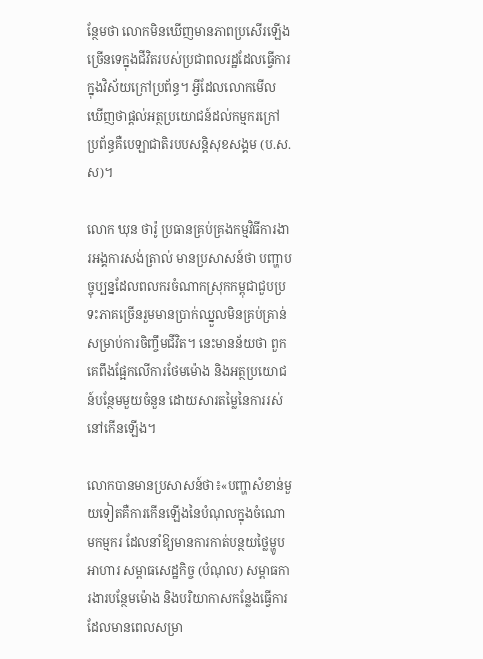ន្ថែមថា លោកមិនឃើញមានភាពប្រសើរឡើងច្រើនទេក្នុងជីវិតរបស់ប្រជាពលរដ្ឋដែលធ្វើការក្នុងវិស័យក្រៅប្រព័ន្ធ។ អ្វីដែលលោកមើលឃើញថាផ្តល់អត្ថប្រយោជន៍ដល់កម្មករក្រៅប្រព័ន្ធគឺបេឡាជាតិរបបសន្តិសុខសង្គម (ប.ស.ស)។

លោក ឃុន ថារ៉ូ ប្រធានគ្រប់គ្រងកម្មវិធីការងារអង្គការសង់ត្រាល់ មានប្រសាសន៍ថា បញ្ហាបច្ចុប្បន្នដែលពលករចំណាកស្រុកកម្ពុជាជួបប្រទះភាគច្រើនរួមមានប្រាក់ឈ្នួលមិនគ្រប់គ្រាន់សម្រាប់ការចិញ្ចឹមជីវិត។ នេះមានន័យថា ពួកគេពឹងផ្អែកលើការថែមម៉ោង និងអត្ថប្រយោជន៍បន្ថែមមួយចំនួន ដោយសារតម្លៃនៃការរស់នៅកើនឡើង។

លោកបានមានប្រសាសន៍ថា៖«បញ្ហាសំខាន់មួយទៀតគឺការកើនឡើងនៃបំណុលក្នុងចំណោមកម្មករ ដែលនាំឱ្យមានការកាត់បន្ថយថ្លៃម្ហូបអាហារ សម្ពាធសេដ្ឋកិច្ច (បំណុល) សម្ពាធការងារបន្ថែមម៉ោង និងបរិយាកាសកន្លែងធ្វើការដែលមានពេលសម្រា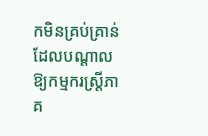កមិនគ្រប់គ្រាន់ ដែលបណ្តាលឱ្យកម្មករស្ត្រីភាគ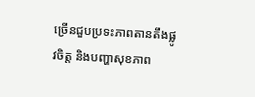ច្រើនជួបប្រទះភាពតានតឹងផ្លូវចិត្ត និងបញ្ហាសុខភាព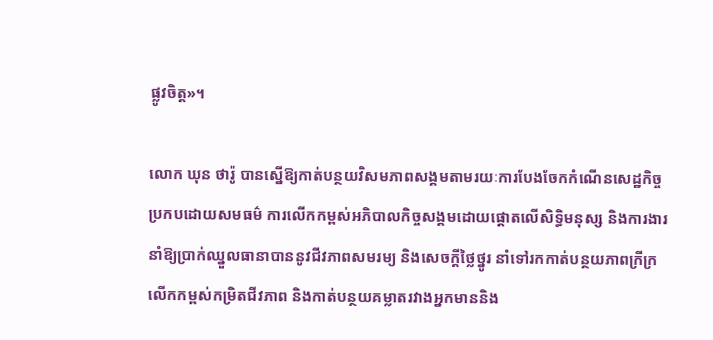ផ្លូវចិត្ត»។

លោក ឃុន ថារ៉ូ បានស្នើឱ្យកាត់បន្ថយវិសមភាពសង្គមតាមរយៈការបែងចែកកំណើនសេដ្ឋកិច្ចប្រកបដោយសមធម៌ ការលើកកម្ពស់អភិបាលកិច្ចសង្គមដោយផ្តោតលើសិទ្ធិមនុស្ស និងការងារ នាំឱ្យប្រាក់ឈ្នួលធានាបាននូវជីវភាពសមរម្យ និងសេចក្តីថ្លៃថ្នូរ នាំទៅរកកាត់បន្ថយភាពក្រីក្រ លើកកម្ពស់កម្រិតជីវភាព និងកាត់បន្ថយគម្លាតរវាងអ្នកមាននិង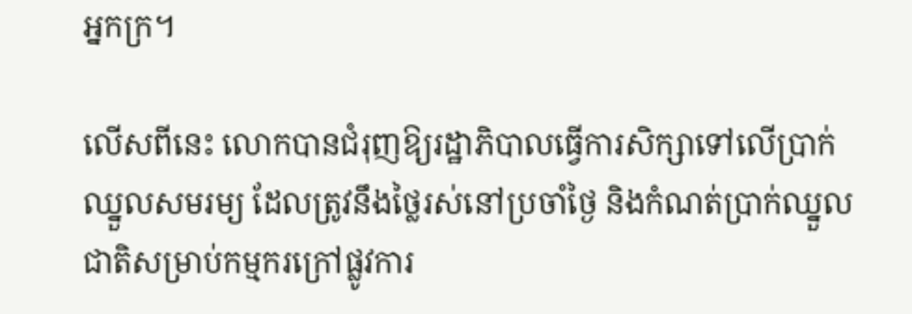អ្នកក្រ។

លើសពីនេះ លោកបានជំរុញឱ្យរដ្ឋាភិបាលធ្វើការសិក្សាទៅលើប្រាក់ឈ្នួលសមរម្យ ដែលត្រូវនឹងថ្លៃរស់នៅប្រចាំថ្ងៃ និងកំណត់ប្រាក់ឈ្នួលជាតិសម្រាប់កម្មករក្រៅផ្លូវការ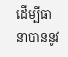ដើម្បីធានាបាននូវ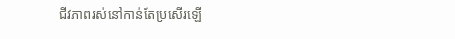ជីវភាពរស់នៅកាន់តែប្រសើរឡើ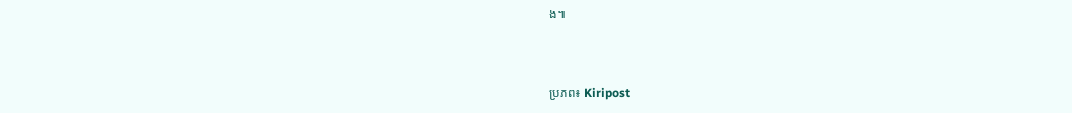ង៕



ប្រភព៖ Kiripost